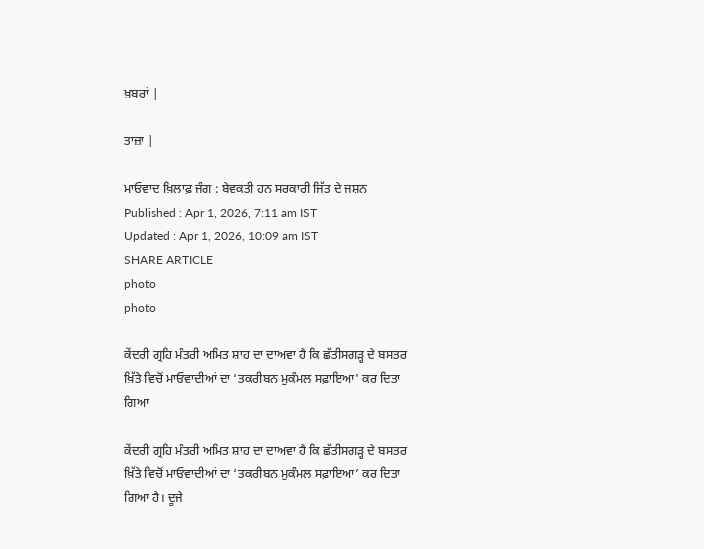ਖ਼ਬਰਾਂ |

ਤਾਜ਼ਾ |

ਮਾਓਵਾਦ ਖ਼ਿਲਾਫ਼ ਜੰਗ : ਬੇਵਕਤੀ ਹਨ ਸਰਕਾਰੀ ਜਿੱਤ ਦੇ ਜਸ਼ਨ
Published : Apr 1, 2026, 7:11 am IST
Updated : Apr 1, 2026, 10:09 am IST
SHARE ARTICLE
photo
photo

ਕੇਂਦਰੀ ਗ੍ਰਹਿ ਮੰਤਰੀ ਅਮਿਤ ਸ਼ਾਹ ਦਾ ਦਾਅਵਾ ਹੈ ਕਿ ਛੱਤੀਸਗੜ੍ਹ ਦੇ ਬਸਤਰ ਖ਼ਿੱਤੇ ਵਿਚੋਂ ਮਾਓਵਾਦੀਆਂ ਦਾ ‘ਤਕਰੀਬਨ ਮੁਕੰਮਲ ਸਫ਼ਾਇਆ' ਕਰ ਦਿਤਾ ਗਿਆ

ਕੇਂਦਰੀ ਗ੍ਰਹਿ ਮੰਤਰੀ ਅਮਿਤ ਸ਼ਾਹ ਦਾ ਦਾਅਵਾ ਹੈ ਕਿ ਛੱਤੀਸਗੜ੍ਹ ਦੇ ਬਸਤਰ ਖ਼ਿੱਤੇ ਵਿਚੋਂ ਮਾਓਵਾਦੀਆਂ ਦਾ ‘ਤਕਰੀਬਨ ਮੁਕੰਮਲ ਸਫ਼ਾਇਆ’ ਕਰ ਦਿਤਾ ਗਿਆ ਹੈ। ਦੂਜੇ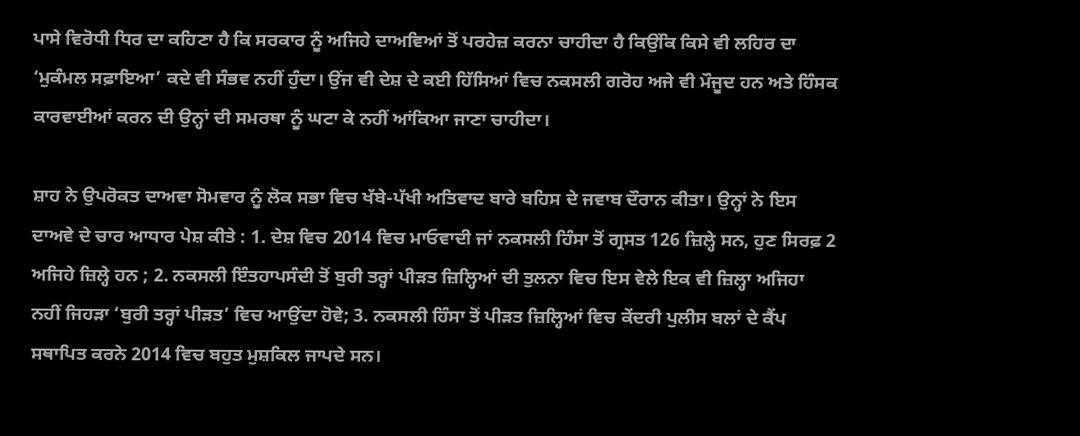ਪਾਸੇ ਵਿਰੋਧੀ ਧਿਰ ਦਾ ਕਹਿਣਾ ਹੈ ਕਿ ਸਰਕਾਰ ਨੂੰ ਅਜਿਹੇ ਦਾਅਵਿਆਂ ਤੋਂ ਪਰਹੇਜ਼ ਕਰਨਾ ਚਾਹੀਦਾ ਹੈ ਕਿਉਂਕਿ ਕਿਸੇ ਵੀ ਲਹਿਰ ਦਾ ‘ਮੁਕੰਮਲ ਸਫ਼ਾਇਆ’ ਕਦੇ ਵੀ ਸੰਭਵ ਨਹੀਂ ਹੁੰਦਾ। ਉਂਜ ਵੀ ਦੇਸ਼ ਦੇ ਕਈ ਹਿੱਸਿਆਂ ਵਿਚ ਨਕਸਲੀ ਗਰੋਹ ਅਜੇ ਵੀ ਮੌਜੂਦ ਹਨ ਅਤੇ ਹਿੰਸਕ ਕਾਰਵਾਈਆਂ ਕਰਨ ਦੀ ਉਨ੍ਹਾਂ ਦੀ ਸਮਰਥਾ ਨੂੰ ਘਟਾ ਕੇ ਨਹੀਂ ਆਂਕਿਆ ਜਾਣਾ ਚਾਹੀਦਾ।

ਸ਼ਾਹ ਨੇ ਉਪਰੋਕਤ ਦਾਅਵਾ ਸੋਮਵਾਰ ਨੂੰ ਲੋਕ ਸਭਾ ਵਿਚ ਖੱਬੇ-ਪੱਖੀ ਅਤਿਵਾਦ ਬਾਰੇ ਬਹਿਸ ਦੇ ਜਵਾਬ ਦੌਰਾਨ ਕੀਤਾ। ਉਨ੍ਹਾਂ ਨੇ ਇਸ ਦਾਅਵੇ ਦੇ ਚਾਰ ਆਧਾਰ ਪੇਸ਼ ਕੀਤੇ : 1. ਦੇਸ਼ ਵਿਚ 2014 ਵਿਚ ਮਾਓਵਾਦੀ ਜਾਂ ਨਕਸਲੀ ਹਿੰਸਾ ਤੋਂ ਗ੍ਰਸਤ 126 ਜ਼ਿਲ੍ਹੇ ਸਨ, ਹੁਣ ਸਿਰਫ਼ 2 ਅਜਿਹੇ ਜ਼ਿਲ੍ਹੇ ਹਨ ; 2. ਨਕਸਲੀ ਇੰਤਹਾਪਸੰਦੀ ਤੋਂ ਬੁਰੀ ਤਰ੍ਹਾਂ ਪੀੜਤ ਜ਼ਿਲ੍ਹਿਆਂ ਦੀ ਤੁਲਨਾ ਵਿਚ ਇਸ ਵੇਲੇ ਇਕ ਵੀ ਜ਼ਿਲ੍ਹਾ ਅਜਿਹਾ ਨਹੀਂ ਜਿਹੜਾ ‘ਬੁਰੀ ਤਰ੍ਹਾਂ ਪੀੜਤ’ ਵਿਚ ਆਉਂਦਾ ਹੋਵੇ; 3. ਨਕਸਲੀ ਹਿੰਸਾ ਤੋਂ ਪੀੜਤ ਜ਼ਿਲ੍ਹਿਆਂ ਵਿਚ ਕੇਂਦਰੀ ਪੁਲੀਸ ਬਲਾਂ ਦੇ ਕੈਂਪ ਸਥਾਪਿਤ ਕਰਨੇ 2014 ਵਿਚ ਬਹੁਤ ਮੁਸ਼ਕਿਲ ਜਾਪਦੇ ਸਨ।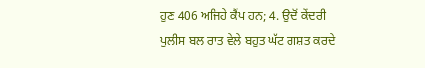ਹੁਣ 406 ਅਜਿਹੇ ਕੈਂਪ ਹਨ; 4. ਉਦੋਂ ਕੇਂਦਰੀ ਪੁਲੀਸ ਬਲ ਰਾਤ ਵੇਲੇ ਬਹੁਤ ਘੱਟ ਗਸ਼ਤ ਕਰਦੇ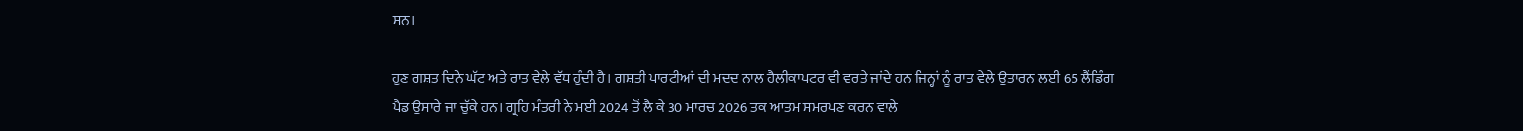ਸਨ।

ਹੁਣ ਗਸ਼ਤ ਦਿਨੇ ਘੱਟ ਅਤੇ ਰਾਤ ਵੇਲੇ ਵੱਧ ਹੁੰਦੀ ਹੈ। ਗਸ਼ਤੀ ਪਾਰਟੀਆਂ ਦੀ ਮਦਦ ਨਾਲ ਹੈਲੀਕਾਪਟਰ ਵੀ ਵਰਤੇ ਜਾਂਦੇ ਹਨ ਜਿਨ੍ਹਾਂ ਨੂੰ ਰਾਤ ਵੇਲੇ ਉਤਾਰਨ ਲਈ 65 ਲੈਂਡਿੰਗ ਪੈਡ ਉਸਾਰੇ ਜਾ ਚੁੱਕੇ ਹਨ। ਗ੍ਰਹਿ ਮੰਤਰੀ ਨੇ ਮਈ 2024 ਤੋਂ ਲੈ ਕੇ 30 ਮਾਰਚ 2026 ਤਕ ਆਤਮ ਸਮਰਪਣ ਕਰਨ ਵਾਲੇ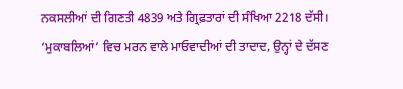ਨਕਸਲੀਆਂ ਦੀ ਗਿਣਤੀ 4839 ਅਤੇ ਗ੍ਰਿਫ਼ਤਾਰਾਂ ਦੀ ਸੰਖਿਆ 2218 ਦੱਸੀ। ‘ਮੁਕਾਬਲਿਆਂ’ ਵਿਚ ਮਰਨ ਵਾਲੇ ਮਾਓਵਾਦੀਆਂ ਦੀ ਤਾਦਾਦ, ਉਨ੍ਹਾਂ ਦੇ ਦੱਸਣ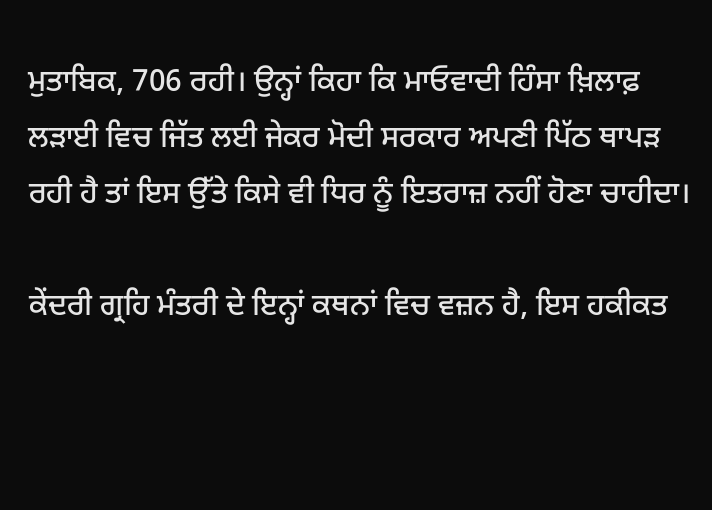ਮੁਤਾਬਿਕ, 706 ਰਹੀ। ਉਨ੍ਹਾਂ ਕਿਹਾ ਕਿ ਮਾਓਵਾਦੀ ਹਿੰਸਾ ਖ਼ਿਲਾਫ਼ ਲੜਾਈ ਵਿਚ ਜਿੱਤ ਲਈ ਜੇਕਰ ਮੋਦੀ ਸਰਕਾਰ ਅਪਣੀ ਪਿੱਠ ਥਾਪੜ ਰਹੀ ਹੈ ਤਾਂ ਇਸ ਉੱਤੇ ਕਿਸੇ ਵੀ ਧਿਰ ਨੂੰ ਇਤਰਾਜ਼ ਨਹੀਂ ਹੋਣਾ ਚਾਹੀਦਾ।

ਕੇਂਦਰੀ ਗ੍ਰਹਿ ਮੰਤਰੀ ਦੇ ਇਨ੍ਹਾਂ ਕਥਨਾਂ ਵਿਚ ਵਜ਼ਨ ਹੈ, ਇਸ ਹਕੀਕਤ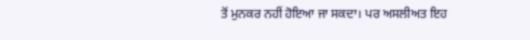ਤੋਂ ਮੁਨਕਰ ਨਹੀਂ ਹੋਇਆ ਜਾ ਸਕਦਾ। ਪਰ ਅਸਲੀਅਤ ਇਹ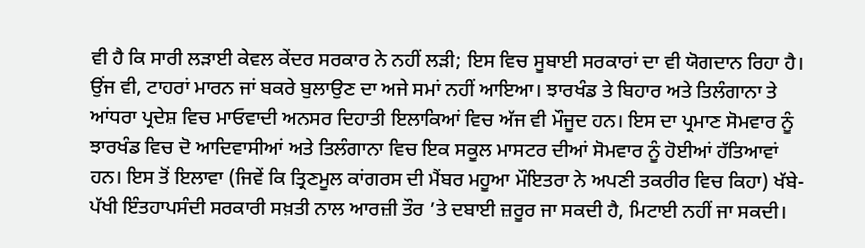ਵੀ ਹੈ ਕਿ ਸਾਰੀ ਲੜਾਈ ਕੇਵਲ ਕੇਂਦਰ ਸਰਕਾਰ ਨੇ ਨਹੀਂ ਲੜੀ; ਇਸ ਵਿਚ ਸੂਬਾਈ ਸਰਕਾਰਾਂ ਦਾ ਵੀ ਯੋਗਦਾਨ ਰਿਹਾ ਹੈ। ਉਂਜ ਵੀ, ਟਾਹਰਾਂ ਮਾਰਨ ਜਾਂ ਬਕਰੇ ਬੁਲਾਉਣ ਦਾ ਅਜੇ ਸਮਾਂ ਨਹੀਂ ਆਇਆ। ਝਾਰਖੰਡ ਤੇ ਬਿਹਾਰ ਅਤੇ ਤਿਲੰਗਾਨਾ ਤੇ ਆਂਧਰਾ ਪ੍ਰਦੇਸ਼ ਵਿਚ ਮਾਓਵਾਦੀ ਅਨਸਰ ਦਿਹਾਤੀ ਇਲਾਕਿਆਂ ਵਿਚ ਅੱਜ ਵੀ ਮੌਜੂਦ ਹਨ। ਇਸ ਦਾ ਪ੍ਰਮਾਣ ਸੋਮਵਾਰ ਨੂੰ ਝਾਰਖੰਡ ਵਿਚ ਦੋ ਆਦਿਵਾਸੀਆਂ ਅਤੇ ਤਿਲੰਗਾਨਾ ਵਿਚ ਇਕ ਸਕੂਲ ਮਾਸਟਰ ਦੀਆਂ ਸੋਮਵਾਰ ਨੂੰ ਹੋਈਆਂ ਹੱਤਿਆਵਾਂ ਹਨ। ਇਸ ਤੋਂ ਇਲਾਵਾ (ਜਿਵੇਂ ਕਿ ਤ੍ਰਿਣਮੂਲ ਕਾਂਗਰਸ ਦੀ ਮੈਂਬਰ ਮਹੂਆ ਮੌਇਤਰਾ ਨੇ ਅਪਣੀ ਤਕਰੀਰ ਵਿਚ ਕਿਹਾ) ਖੱਬੇ-ਪੱਖੀ ਇੰਤਹਾਪਸੰਦੀ ਸਰਕਾਰੀ ਸਖ਼ਤੀ ਨਾਲ ਆਰਜ਼ੀ ਤੌਰ ’ਤੇ ਦਬਾਈ ਜ਼ਰੂਰ ਜਾ ਸਕਦੀ ਹੈ, ਮਿਟਾਈ ਨਹੀਂ ਜਾ ਸਕਦੀ।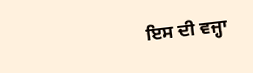ਇਸ ਦੀ ਵਜ੍ਹਾ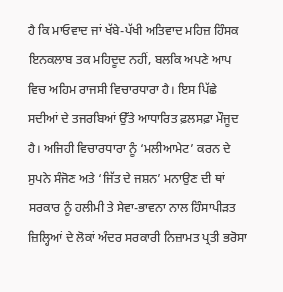ਹੈ ਕਿ ਮਾਓਵਾਦ ਜਾਂ ਖੱਬੇ-ਪੱਖੀ ਅਤਿਵਾਦ ਮਹਿਜ਼ ਹਿੰਸਕ ਇਨਕਲਾਬ ਤਕ ਮਹਿਦੂਦ ਨਹੀਂ, ਬਲਕਿ ਅਪਣੇ ਆਪ ਵਿਚ ਅਹਿਮ ਰਾਜਸੀ ਵਿਚਾਰਧਾਰਾ ਹੈ। ਇਸ ਪਿੱਛੇ ਸਦੀਆਂ ਦੇ ਤਜਰਬਿਆਂ ਉੱਤੇ ਆਧਾਰਿਤ ਫ਼ਲਸਫ਼ਾ ਮੌਜੂਦ ਹੈ। ਅਜਿਹੀ ਵਿਚਾਰਧਾਰਾ ਨੂੰ ‘ਮਲੀਆਮੇਟ’ ਕਰਨ ਦੇ ਸੁਪਨੇ ਸੰਜੋਣ ਅਤੇ ‘ਜਿੱਤ ਦੇ ਜਸ਼ਨ’ ਮਨਾਉਣ ਦੀ ਥਾਂ ਸਰਕਾਰ ਨੂੰ ਹਲੀਮੀ ਤੇ ਸੇਵਾ-ਭਾਵਨਾ ਨਾਲ ਹਿੰਸਾਪੀੜਤ ਜ਼ਿਲ੍ਹਿਆਂ ਦੇ ਲੋਕਾਂ ਅੰਦਰ ਸਰਕਾਰੀ ਨਿਜ਼ਾਮਤ ਪ੍ਰਤੀ ਭਰੋਸਾ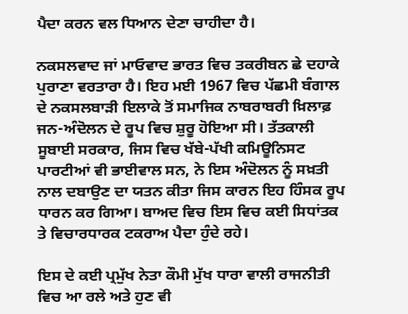ਪੈਦਾ ਕਰਨ ਵਲ ਧਿਆਨ ਦੇਣਾ ਚਾਹੀਦਾ ਹੈ।

ਨਕਸਲਵਾਦ ਜਾਂ ਮਾਓਵਾਦ ਭਾਰਤ ਵਿਚ ਤਕਰੀਬਨ ਛੇ ਦਹਾਕੇ ਪੁਰਾਣਾ ਵਰਤਾਰਾ ਹੈ। ਇਹ ਮਈ 1967 ਵਿਚ ਪੱਛਮੀ ਬੰਗਾਲ ਦੇ ਨਕਸਲਬਾੜੀ ਇਲਾਕੇ ਤੋਂ ਸਮਾਜਿਕ ਨਾਬਰਾਬਰੀ ਖ਼ਿਲਾਫ਼ ਜਨ-ਅੰਦੋਲਨ ਦੇ ਰੂਪ ਵਿਚ ਸ਼ੁਰੂ ਹੋਇਆ ਸੀ। ਤੱਤਕਾਲੀ ਸੂਬਾਈ ਸਰਕਾਰ, ਜਿਸ ਵਿਚ ਖੱਬੇ-ਪੱਖੀ ਕਮਿਊਨਿਸਟ ਪਾਰਟੀਆਂ ਵੀ ਭਾਈਵਾਲ ਸਨ, ਨੇ ਇਸ ਅੰਦੋਲਨ ਨੂੰ ਸਖ਼ਤੀ ਨਾਲ ਦਬਾਉਣ ਦਾ ਯਤਨ ਕੀਤਾ ਜਿਸ ਕਾਰਨ ਇਹ ਹਿੰਸਕ ਰੂਪ ਧਾਰਨ ਕਰ ਗਿਆ। ਬਾਅਦ ਵਿਚ ਇਸ ਵਿਚ ਕਈ ਸਿਧਾਂਤਕ ਤੇ ਵਿਚਾਰਧਾਰਕ ਟਕਰਾਅ ਪੈਦਾ ਹੁੰਦੇ ਰਹੇ।

ਇਸ ਦੇ ਕਈ ਪ੍ਰਮੁੱਖ ਨੇਤਾ ਕੌਮੀ ਮੁੱਖ ਧਾਰਾ ਵਾਲੀ ਰਾਜਨੀਤੀ ਵਿਚ ਆ ਰਲੇ ਅਤੇ ਹੁਣ ਵੀ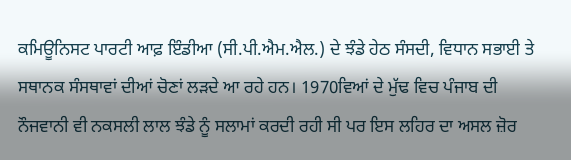ਕਮਿਊਨਿਸਟ ਪਾਰਟੀ ਆਫ਼ ਇੰਡੀਆ (ਸੀ.ਪੀ.ਐਮ.ਐਲ.) ਦੇ ਝੰਡੇ ਹੇਠ ਸੰਸਦੀ, ਵਿਧਾਨ ਸਭਾਈ ਤੇ ਸਥਾਨਕ ਸੰਸਥਾਵਾਂ ਦੀਆਂ ਚੋਣਾਂ ਲੜਦੇ ਆ ਰਹੇ ਹਨ। 1970ਵਿਆਂ ਦੇ ਮੁੱਢ ਵਿਚ ਪੰਜਾਬ ਦੀ ਨੌਜਵਾਨੀ ਵੀ ਨਕਸਲੀ ਲਾਲ ਝੰਡੇ ਨੂੰ ਸਲਾਮਾਂ ਕਰਦੀ ਰਹੀ ਸੀ ਪਰ ਇਸ ਲਹਿਰ ਦਾ ਅਸਲ ਜ਼ੋਰ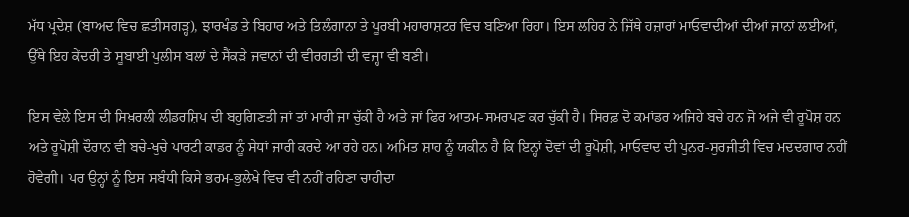ਮੱਧ ਪ੍ਰਦੇਸ਼ (ਬਾਅਦ ਵਿਚ ਛਤੀਸਗੜ੍ਹ), ਝਾਰਖੰਡ ਤੇ ਬਿਹਾਰ ਅਤੇ ਤਿਲੰਗਾਨਾ ਤੇ ਪੂਰਬੀ ਮਹਾਰਾਸ਼ਟਰ ਵਿਚ ਬਣਿਆ ਰਿਹਾ। ਇਸ ਲਹਿਰ ਨੇ ਜਿੱਥੇ ਹਜ਼ਾਰਾਂ ਮਾਓਵਾਦੀਆਂ ਦੀਆਂ ਜਾਨਾਂ ਲਈਆਂ, ਉੱਥੇ ਇਹ ਕੇਂਦਰੀ ਤੇ ਸੂਬਾਈ ਪੁਲੀਸ ਬਲਾਂ ਦੇ ਸੈਂਕੜੇ ਜਵਾਨਾਂ ਦੀ ਵੀਰਗਤੀ ਦੀ ਵਜ੍ਹਾ ਵੀ ਬਣੀ।

ਇਸ ਵੇਲੇ ਇਸ ਦੀ ਸਿਖ਼ਰਲੀ ਲੀਡਰਸ਼ਿਪ ਦੀ ਬਹੁਗਿਣਤੀ ਜਾਂ ਤਾਂ ਮਾਰੀ ਜਾ ਚੁੱਕੀ ਹੈ ਅਤੇ ਜਾਂ ਫਿਰ ਆਤਮ-ਸਮਰਪਣ ਕਰ ਚੁੱਕੀ ਹੈ। ਸਿਰਫ਼ ਦੋ ਕਮਾਂਡਰ ਅਜਿਹੇ ਬਚੇ ਹਨ ਜੋ ਅਜੇ ਵੀ ਰੂਪੋਸ਼ ਹਨ ਅਤੇ ਰੂਪੋਸ਼ੀ ਦੌਰਾਨ ਵੀ ਬਚੇ-ਖੁਚੇ ਪਾਰਟੀ ਕਾਡਰ ਨੂੰ ਸੇਧਾਂ ਜਾਰੀ ਕਰਦੇ ਆ ਰਹੇ ਹਨ। ਅਮਿਤ ਸ਼ਾਹ ਨੂੰ ਯਕੀਨ ਹੈ ਕਿ ਇਨ੍ਹਾਂ ਦੋਵਾਂ ਦੀ ਰੂਪੋਸ਼ੀ, ਮਾਓਵਾਦ ਦੀ ਪੁਨਰ-ਸੁਰਜੀਤੀ ਵਿਚ ਮਦਦਗਾਰ ਨਹੀਂ ਹੋਵੇਗੀ। ਪਰ ਉਨ੍ਹਾਂ ਨੂੰ ਇਸ ਸਬੰਧੀ ਕਿਸੇ ਭਰਮ-ਭੁਲੇਖੇ ਵਿਚ ਵੀ ਨਹੀਂ ਰਹਿਣਾ ਚਾਹੀਦਾ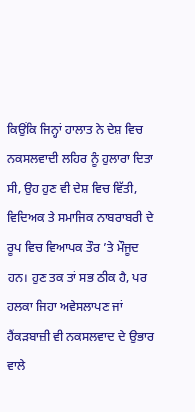ਕਿਉਂਕਿ ਜਿਨ੍ਹਾਂ ਹਾਲਾਤ ਨੇ ਦੇਸ਼ ਵਿਚ ਨਕਸਲਵਾਦੀ ਲਹਿਰ ਨੂੰ ਹੁਲਾਰਾ ਦਿਤਾ ਸੀ, ਉਹ ਹੁਣ ਵੀ ਦੇਸ਼ ਵਿਚ ਵਿੱਤੀ, ਵਿਦਿਅਕ ਤੇ ਸਮਾਜਿਕ ਨਾਬਰਾਬਰੀ ਦੇ ਰੂਪ ਵਿਚ ਵਿਆਪਕ ਤੌਰ ’ਤੇ ਮੌਜੂਦ ਹਨ। ਹੁਣ ਤਕ ਤਾਂ ਸਭ ਠੀਕ ਹੈ, ਪਰ ਹਲਕਾ ਜਿਹਾ ਅਵੇਸਲਾਪਣ ਜਾਂ ਹੈਂਕੜਬਾਜ਼ੀ ਵੀ ਨਕਸਲਵਾਦ ਦੇ ਉਭਾਰ ਵਾਲੇ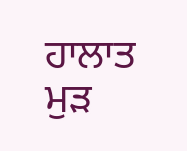ਹਾਲਾਤ ਮੁੜ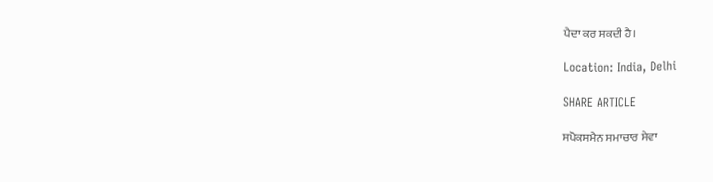ਪੈਦਾ ਕਰ ਸਕਦੀ ਹੈ।

Location: India, Delhi

SHARE ARTICLE

ਸਪੋਕਸਮੈਨ ਸਮਾਚਾਰ ਸੇਵਾ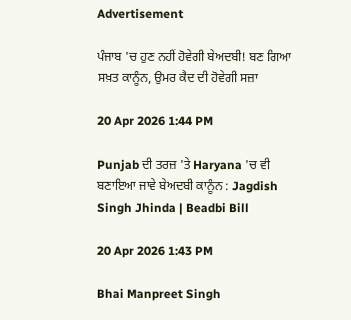Advertisement

ਪੰਜਾਬ 'ਚ ਹੁਣ ਨਹੀਂ ਹੋਵੇਗੀ ਬੇਅਦਬੀ! ਬਣ ਗਿਆ ਸਖ਼ਤ ਕਾਨੂੰਨ, ਉਮਰ ਕੈਦ ਦੀ ਹੋਵੇਗੀ ਸਜ਼ਾ

20 Apr 2026 1:44 PM

Punjab ਦੀ ਤਰਜ਼ 'ਤੇ Haryana 'ਚ ਵੀ ਬਣਾਇਆ ਜਾਵੇ ਬੇਅਦਬੀ ਕਾਨੂੰਨ : Jagdish Singh Jhinda | Beadbi Bill

20 Apr 2026 1:43 PM

Bhai Manpreet Singh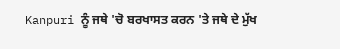Kanpuri ਨੂੰ ਜਥੇ 'ਚੋ ਬਰਖਾਸਤ ਕਰਨ 'ਤੇ ਜਥੇ ਦੇ ਮੁੱਖ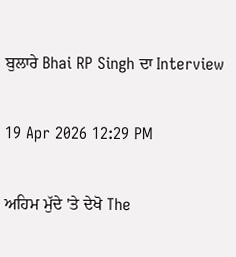ਬੁਲਾਰੇ Bhai RP Singh ਦਾ Interview

19 Apr 2026 12:29 PM

ਅਹਿਮ ਮੁੱਦੇ 'ਤੇ ਦੇਖੋ The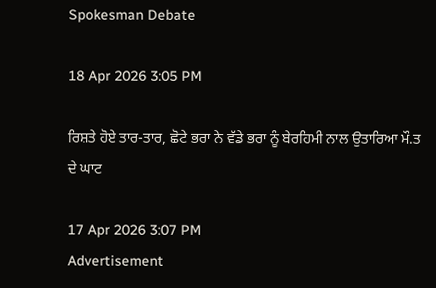Spokesman Debate

18 Apr 2026 3:05 PM

ਰਿਸ਼ਤੇ ਹੋਏ ਤਾਰ-ਤਾਰ, ਛੋਟੇ ਭਰਾ ਨੇ ਵੱਡੇ ਭਰਾ ਨੂੰ ਬੇਰਹਿਮੀ ਨਾਲ ਉਤਾਰਿਆ ਮੌ.ਤ ਦੇ ਘਾਟ

17 Apr 2026 3:07 PM
Advertisement